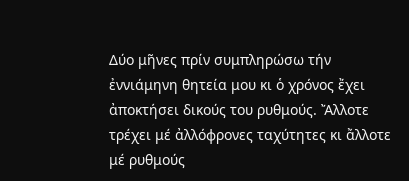Δύο μῆνες πρίν συμπληρώσω τήν ἐννιάμηνη θητεία μου κι ὁ χρόνος ἔχει ἀποκτήσει δικούς του ρυθμούς. Ἄλλοτε τρέχει μέ ἀλλόφρονες ταχύτητες κι ἄλλοτε μέ ρυθμούς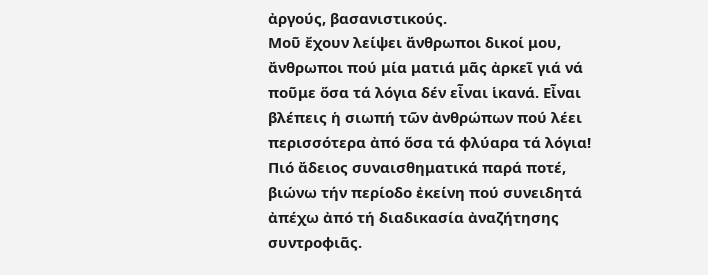ἀργούς, βασανιστικούς.
Μοῦ ἔχουν λείψει ἄνθρωποι δικοί μου, ἄνθρωποι πού μία ματιά μᾶς ἀρκεῖ γιά νά ποῦμε ὅσα τά λόγια δέν εἶναι ἱκανά. Εἶναι βλέπεις ἡ σιωπή τῶν ἀνθρώπων πού λέει περισσότερα ἀπό ὅσα τά φλύαρα τά λόγια!
Πιό ἄδειος συναισθηματικά παρά ποτέ, βιώνω τήν περίοδο ἐκείνη πού συνειδητά ἀπέχω ἀπό τή διαδικασία ἀναζήτησης συντροφιᾶς.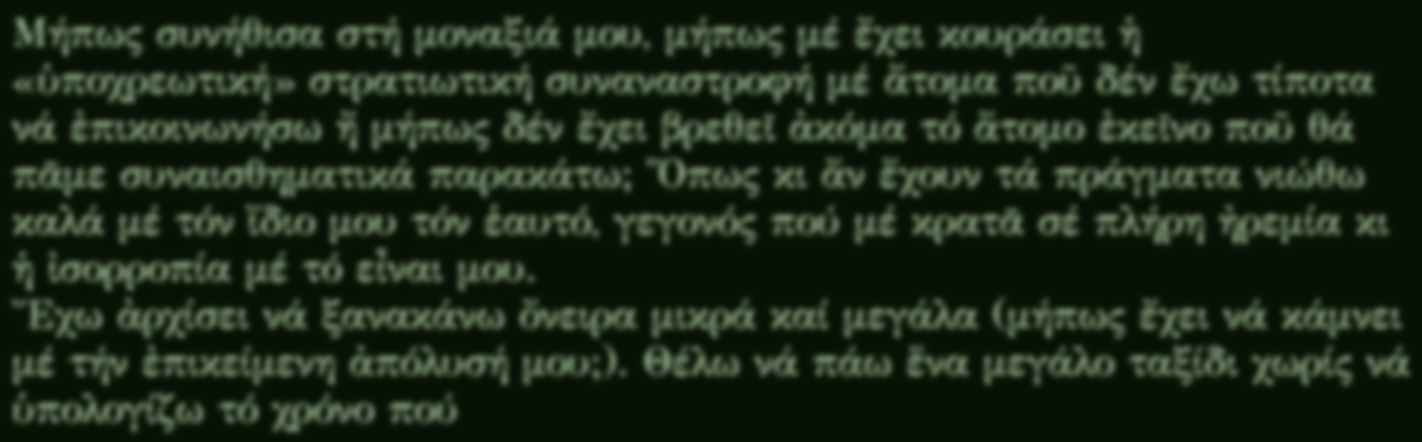Μήπως συνήθισα στή μοναξιά μου, μήπως μέ ἔχει κουράσει ἡ «ὑποχρεωτική» στρατιωτική συναναστροφή μέ ἄτομα ποῦ δέν ἔχω τίποτα νά ἐπικοινωνήσω ἤ μήπως δέν ἔχει βρεθεῖ ἀκόμα τό ἄτομο ἐκεῖνο ποῦ θά πᾶμε συναισθηματικά παρακάτω; Ὅπως κι ἄν ἔχουν τά πράγματα νιώθω καλά μέ τόν ἴδιο μου τόν ἑαυτό, γεγονός πού μέ κρατᾶ σέ πλήρη ἠρεμία κι ἡ ἰσορροπία μέ τό εἶναι μου.
Ἔχω ἀρχίσει νά ξανακάνω ὄνειρα μικρά καί μεγάλα (μήπως ἔχει νά κάμνει μέ τήν ἐπικείμενη ἀπόλυσή μου;). Θέλω νά πάω ἕνα μεγάλο ταξίδι χωρίς νά ὑπολογίζω τό χρόνο πού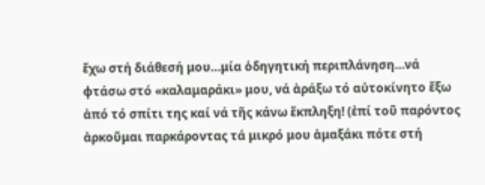ἔχω στή διάθεσή μου…μία ὁδηγητική περιπλάνηση…νά φτάσω στό «καλαμαράκι» μου, νά ἀράξω τό αὐτοκίνητο ἔξω ἀπό τό σπίτι της καί νά τῆς κάνω ἔκπληξη! (ἐπί τοῦ παρόντος ἀρκοῦμαι παρκάροντας τά μικρό μου ἁμαξάκι πότε στή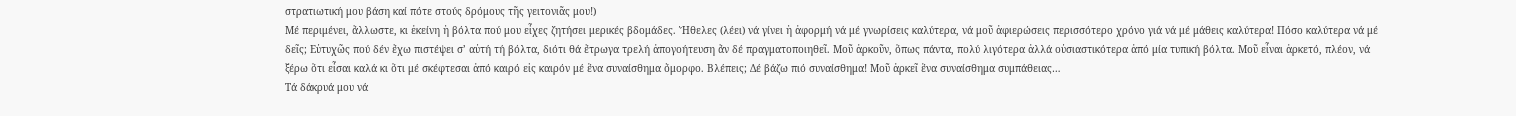στρατιωτική μου βάση καί πότε στούς δρόμους τῆς γειτονιᾶς μου!)
Μέ περιμένει, ἄλλωστε, κι ἐκείνη ἡ βόλτα πού μου εἶχες ζητήσει μερικές βδομάδες. Ἤθελες (λέει) νά γίνει ἡ ἀφορμή νά μέ γνωρίσεις καλύτερα, νά μοῦ ἀφιερώσεις περισσότερο χρόνο γιά νά μέ μάθεις καλύτερα! Πόσο καλύτερα νά μέ δεῖς; Εὐτυχῶς πού δέν ἔχω πιστέψει σ’ αὐτή τή βόλτα, διότι θά ἔτρωγα τρελή ἀπογοήτευση ἄν δέ πραγματοποιηθεῖ. Μοῦ ἀρκοῦν, ὅπως πάντα, πολύ λιγότερα ἀλλά οὐσιαστικότερα ἀπό μία τυπική βόλτα. Μοῦ εἶναι ἀρκετό, πλέον, νά ξέρω ὅτι εἶσαι καλά κι ὅτι μέ σκέφτεσαι ἀπό καιρό εἰς καιρόν μέ ἕνα συναίσθημα ὄμορφο. Βλέπεις; Δέ βάζω πιό συναίσθημα! Μοῦ ἀρκεῖ ἕνα συναίσθημα συμπάθειας…
Τά δάκρυά μου νά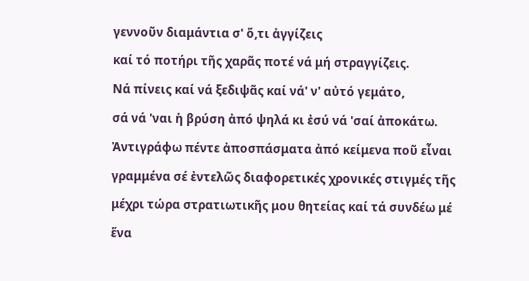γεννοῦν διαμάντια σ' ὅ,τι ἀγγίζεις
καί τό ποτήρι τῆς χαρᾶς ποτέ νά μή στραγγίζεις.
Νά πίνεις καί νά ξεδιψᾶς καί νά' ν' αὐτό γεμάτο,
σά νά 'ναι ἡ βρύση ἀπό ψηλά κι ἐσύ νά 'σαί ἀποκάτω.
Ἀντιγράφω πέντε ἀποσπάσματα ἀπό κείμενα ποῦ εἶναι γραμμένα σέ ἐντελῶς διαφορετικές χρονικές στιγμές τῆς μέχρι τώρα στρατιωτικῆς μου θητείας καί τά συνδέω μέ ἕνα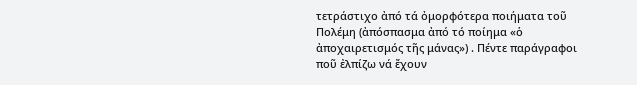τετράστιχο ἀπό τά ὀμορφότερα ποιήματα τοῦ Πολέμη (ἀπόσπασμα ἀπό τό ποίημα «ὁ ἀποχαιρετισμός τῆς μάνας») . Πέντε παράγραφοι ποῦ ἐλπίζω νά ἔχουν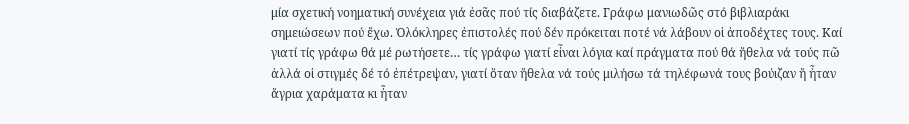μία σχετική νοηματική συνέχεια γιά ἐσᾶς πού τίς διαβάζετε. Γράφω μανιωδῶς στό βιβλιαράκι σημειώσεων πού ἔχω. Ὁλόκληρες ἐπιστολές πού δέν πρόκειται ποτέ νά λάβουν οἱ ἀποδέχτες τους. Καί γιατί τίς γράφω θά μέ ρωτήσετε… τίς γράφω γιατί εἶναι λόγια καί πράγματα πού θά ἤθελα νά τούς πῶ ἀλλά οἱ στιγμές δέ τό ἐπέτρεψαν, γιατί ὅταν ἤθελα νά τούς μιλήσω τά τηλέφωνά τους βούιζαν ἤ ἦταν ἄγρια χαράματα κι ἦταν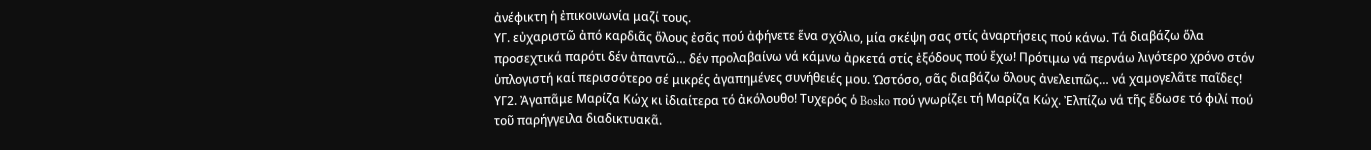ἀνέφικτη ἡ ἐπικοινωνία μαζί τους.
ΥΓ. εὐχαριστῶ ἀπό καρδιᾶς ὅλους ἐσᾶς πού ἀφήνετε ἕνα σχόλιο, μία σκέψη σας στίς ἀναρτήσεις πού κάνω. Τά διαβάζω ὅλα προσεχτικά παρότι δέν ἀπαντῶ… δέν προλαβαίνω νά κάμνω ἀρκετά στίς ἐξόδους πού ἔχω! Πρότιμω νά περνάω λιγότερο χρόνο στόν ὑπλογιστή καί περισσότερο σέ μικρές ἀγαπημένες συνήθειές μου. Ὡστόσο, σᾶς διαβάζω ὅλους ἀνελειπῶς… νά χαμογελᾶτε παῖδες!
ΥΓ2. Ἀγαπᾶμε Μαρίζα Κώχ κι ἰδιαίτερα τό ἀκόλουθο! Τυχερός ὁ Bosko πού γνωρίζει τή Μαρίζα Κώχ. Ἐλπίζω νά τῆς ἔδωσε τό φιλί πού τοῦ παρήγγειλα διαδικτυακᾶ.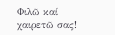Φιλῶ καί χαιρετῶ σας!